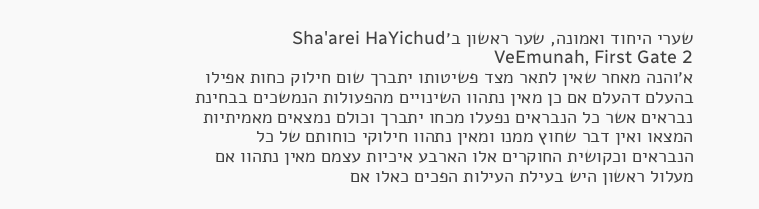שערי היחוד ואמונה, שער ראשון ב׳Sha'arei HaYichud VeEmunah, First Gate 2
א׳והנה מאחר שאין לתאר מצד פשיטותו יתברך שום חילוק כחות אפילו בהעלם דהעלם אם כן מאין נתהוו השינויים מהפעולות הנמשכים בבחינת נבראים אשר כל הנבראים נפעלו מכחו יתברך וכולם נמצאים מאמיתיות המצאו ואין דבר שחוץ ממנו ומאין נתהוו חילוקי כוחותם של כל הנבראים וכקושית החוקרים אלו הארבע איכיות עצמם מאין נתהוו אם מעלול ראשון היש בעילת העילות הפכים כאלו אם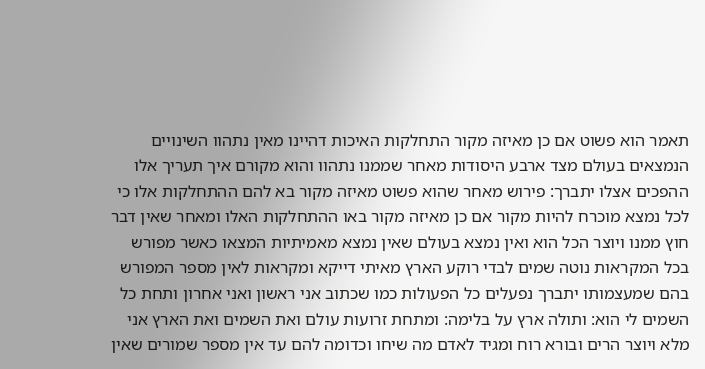תאמר הוא פשוט אם כן מאיזה מקור התחלקות האיכות דהיינו מאין נתהוו השינויים הנמצאים בעולם מצד ארבע היסודות מאחר שממנו נתהוו והוא מקורם איך תעריך אלו ההפכים אצלו יתברך: פירוש מאחר שהוא פשוט מאיזה מקור בא להם ההתחלקות אלו כי לכל נמצא מוכרח להיות מקור אם כן מאיזה מקור באו ההתחלקות האלו ומאחר שאין דבר חוץ ממנו ויוצר הכל הוא ואין נמצא בעולם שאין נמצא מאמיתיות המצאו כאשר מפורש בכל המקראות נוטה שמים לבדי רוקע הארץ מאיתי דייקא ומקראות לאין מספר המפורש בהם שמעצמותו יתברך נפעלים כל הפעולות כמו שכתוב אני ראשון ואני אחרון ותחת כל השמים לי הוא: ותולה ארץ על בלימה: ומתחת זרועות עולם ואת השמים ואת הארץ אני מלא ויוצר הרים ובורא רוח ומגיד לאדם מה שיחו וכדומה להם עד אין מספר שמורים שאין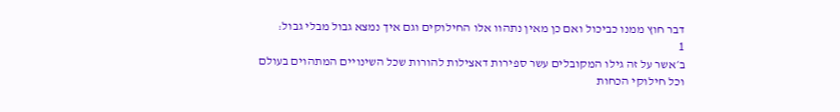דבר חוץ ממנו כביכול ואם כן מאין נתהוו אלו החילוקים וגם איך נמצא גבול מבלי גבול:
1
ב׳אשר על זה גילו המקובלים עשר ספירות דאצילות להורות שכל השינויים המתהוים בעולם וכל חילוקי הכחות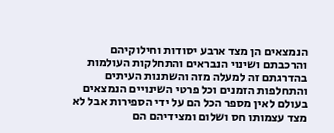הנמצאים הן מצד ארבע יסודות וחילוקיהם והרכבתם ושינוי הנבראים והתחלקות העולמות בהדרגתם זה למעלה מזה והשתנות העיתים והתחלפות הזמנים וכל פרטי השינויים הנמצאים בעולם לאין מספר הכל הם על ידי הספירות אבל לא מצד עצמותו חס ושלום ומצידיהם הם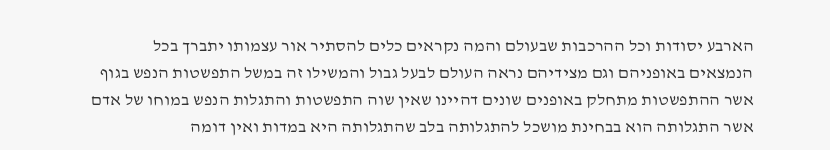הארבע יסודות וכל ההרכבות שבעולם והמה נקראים כלים להסתיר אור עצמותו יתברך בכל הנמצאים באופניהם וגם מצידיהם נראה העולם לבעל גבול והמשילו זה במשל התפשטות הנפש בגוף אשר ההתפשטות מתחלק באופנים שונים דהיינו שאין שוה התפשטות והתגלות הנפש במוחו של אדם אשר התגלותה הוא בבחינת מושכל להתגלותה בלב שהתגלותה היא במדות ואין דומה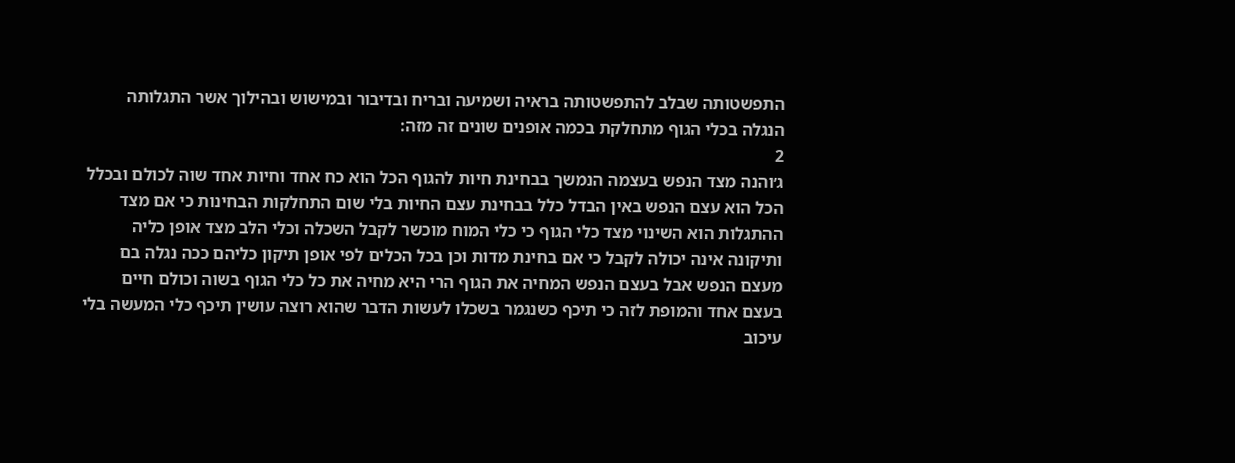התפשטותה שבלב להתפשטותה בראיה ושמיעה ובריח ובדיבור ובמישוש ובהילוך אשר התגלותה הנגלה בכלי הגוף מתחלקת בכמה אופנים שונים זה מזה:
2
ג׳והנה מצד הנפש בעצמה הנמשך בבחינת חיות להגוף הכל הוא כח אחד וחיות אחד שוה לכולם ובכלל הכל הוא עצם הנפש באין הבדל כלל בבחינת עצם החיות בלי שום התחלקות הבחינות כי אם מצד ההתגלות הוא השינוי מצד כלי הגוף כי כלי המוח מוכשר לקבל השכלה וכלי הלב מצד אופן כליה ותיקונה אינה יכולה לקבל כי אם בחינת מדות וכן בכל הכלים לפי אופן תיקון כליהם ככה נגלה בם מעצם הנפש אבל בעצם הנפש המחיה את הגוף הרי היא מחיה את כל כלי הגוף בשוה וכולם חיים בעצם אחד והמופת לזה כי תיכף כשנגמר בשכלו לעשות הדבר שהוא רוצה עושין תיכף כלי המעשה בלי עיכוב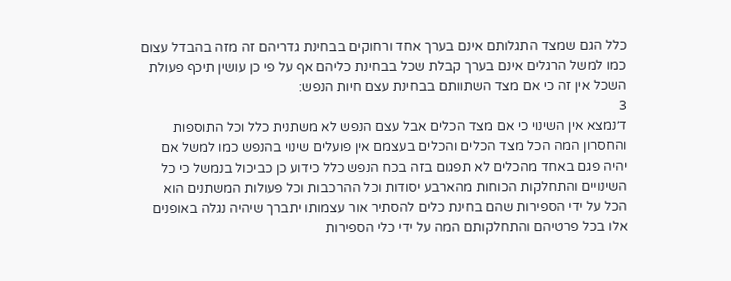כלל הגם שמצד התגלותם אינם בערך אחד ורחוקים בבחינת גדריהם זה מזה בהבדל עצום כמו למשל הרגלים אינם בערך קבלת שכל בבחינת כליהם אף על פי כן עושין תיכף פעולת השכל אין זה כי אם מצד השתוותם בבחינת עצם חיות הנפש:
3
ד׳נמצא אין השינוי כי אם מצד הכלים אבל עצם הנפש לא משתנית כלל וכל התוספות והחסרון המה הכל מצד הכלים והכלים בעצמם אין פועלים שינוי בהנפש כמו למשל אם יהיה פגם באחד מהכלים לא תפגום בזה בכח הנפש כלל כידוע כן כביכול בנמשל כי כל השינויים והתחלקות הכוחות מהארבע יסודות וכל ההרכבות וכל פעולות המשתנים הוא הכל על ידי הספירות שהם בחינת כלים להסתיר אור עצמותו יתברך שיהיה נגלה באופנים אלו בכל פרטיהם והתחלקותם המה על ידי כלי הספירות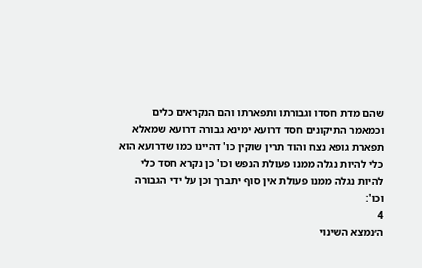שהם מדת חסדו וגבורתו ותפארתו והם הנקראים כלים וכמאמר התיקונים חסד דרועא ימינא גבורה דרועא שמאלא תפארת גופא נצח והוד תרין שוקין כו' דהיינו כמו שדרועא הוא כלי להיות נגלה ממנו פעולת הנפש וכו' כן נקרא חסד כלי להיות נגלה ממנו פעולת אין סוף יתברך וכן על ידי הגבורה וכו':
4
ה׳נמצא השינוי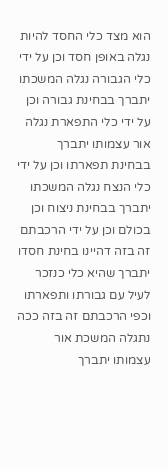הוא מצד כלי החסד להיות נגלה באופן חסד וכן על ידי כלי הגבורה נגלה המשכתו יתברך בבחינת גבורה וכן על ידי כלי התפארת נגלה אור עצמותו יתברך בבחינת תפארתו וכן על ידי כלי הנצח נגלה המשכתו יתברך בבחינת ניצוח וכן בכולם וכן על ידי הרכבתם זה בזה דהיינו בחינת חסדו יתברך שהיא כלי כנזכר לעיל עם גבורתו ותפארתו וכפי הרכבתם זה בזה ככה נתגלה המשכת אור עצמותו יתברך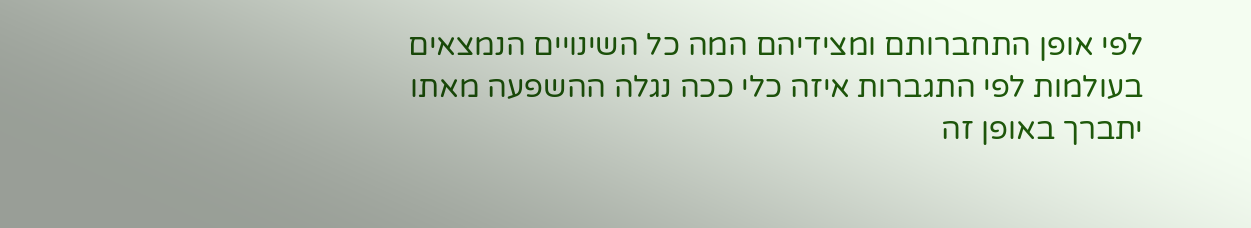לפי אופן התחברותם ומצידיהם המה כל השינויים הנמצאים בעולמות לפי התגברות איזה כלי ככה נגלה ההשפעה מאתו יתברך באופן זה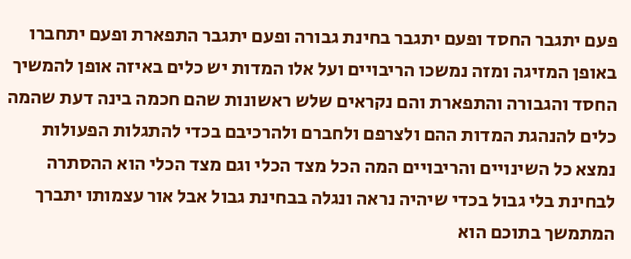פעם יתגבר החסד ופעם יתגבר בחינת גבורה ופעם יתגבר התפארת ופעם יתחברו באופן המזיגה ומזה נמשכו הריבויים ועל אלו המדות יש כלים באיזה אופן להמשיך החסד והגבורה והתפארת והם נקראים שלש ראשונות שהם חכמה בינה דעת שהמה כלים להנהגת המדות ההם ולצרפם ולחברם ולהרכיבם בכדי להתגלות הפעולות נמצא כל השינויים והריבויים המה הכל מצד הכלי וגם מצד הכלי הוא ההסתרה לבחינת בלי גבול בכדי שיהיה נראה ונגלה בבחינת גבול אבל אור עצמותו יתברך המתמשך בתוכם הוא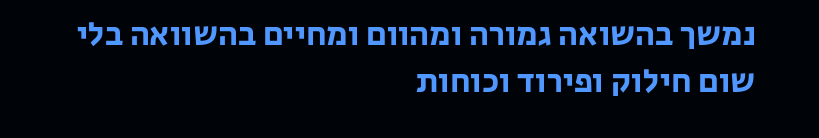נמשך בהשואה גמורה ומהוום ומחיים בהשוואה בלי שום חילוק ופירוד וכוחות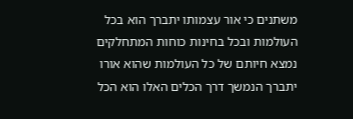משתנים כי אור עצמותו יתברך הוא בכל העולמות ובכל בחינות כוחות המתחלקים נמצא חיותם של כל העולמות שהוא אורו יתברך הנמשך דרך הכלים האלו הוא הכל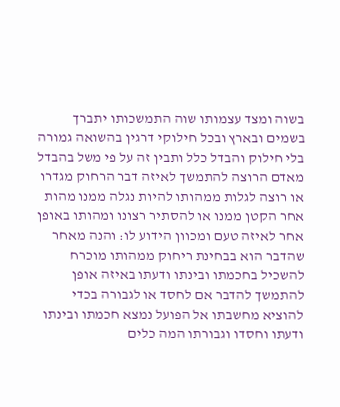בשוה ומצד עצמותו שוה התמשכותו יתברך בשמים ובארץ ובכל חילוקי דרגין בהשואה גמורה בלי חילוק והבדל כלל ותבין זה על פי משל בהבדל מאדם הרוצה להתמשך לאיזה דבר הרחוק מגדרו או רוצה לגלות ממהותו להיות נגלה ממנו מהות אחר הקטן ממנו או להסתיר רצונו ומהותו באופן אחר לאיזה טעם ומכוון הידוע לו: והנה מאחר שהדבר הוא בבחינת ריחוק ממהותו מוכרח להשכיל בחכמתו ובינתו ודעתו באיזה אופן להתמשך להדבר אם לחסד או לגבורה בכדי להוציא מחשבתו אל הפועל נמצא חכמתו ובינתו ודעתו וחסדו וגבורתו המה כלים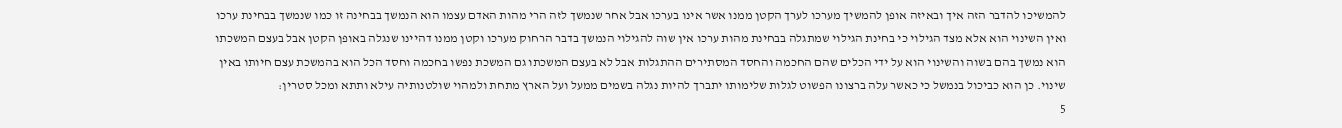להמשיכו להדבר הזה איך ובאיזה אופן להמשיך מערכו לערך הקטן ממנו אשר אינו בערכו אבל אחר שנמשך לזה הרי מהות האדם עצמו הוא הנמשך בבחינה זו כמו שנמשך בבחינת ערכו ואין השינוי הוא אלא מצד הגילוי כי בחינת הגילוי שמתגלה בבחינת מהות ערכו אין שוה להגילוי הנמשך בדבר הרחוק מערכו וקטן ממנו דהיינו שנגלה באופן הקטן אבל בעצם המשכתו הוא נמשך בהם בשוה והשינוי הוא על ידי הכלים שהם החכמה והחסד המסתירים ההתגלות אבל לא בעצם המשכתו גם המשכת נפשו בחכמה וחסד הכל הוא בהמשכת עצם חיותו באין שינוי. כן הוא כביכול בנמשל כי כאשר עלה ברצונו הפשוט לגלות שלימותו יתברך להיות נגלה בשמים ממעל ועל הארץ מתחת ולמהוי שולטנותיה עילא ותתא ומכל סטרין:
5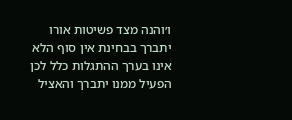ו׳והנה מצד פשיטות אורו יתברך בבחינת אין סוף הלא אינו בערך ההתגלות כלל לכן הפעיל ממנו יתברך והאציל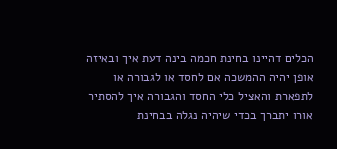הכלים דהיינו בחינת חכמה בינה דעת איך ובאיזה אופן יהיה ההמשכה אם לחסד או לגבורה או לתפארת והאציל כלי החסד והגבורה איך להסתיר אורו יתברך בכדי שיהיה נגלה בבחינת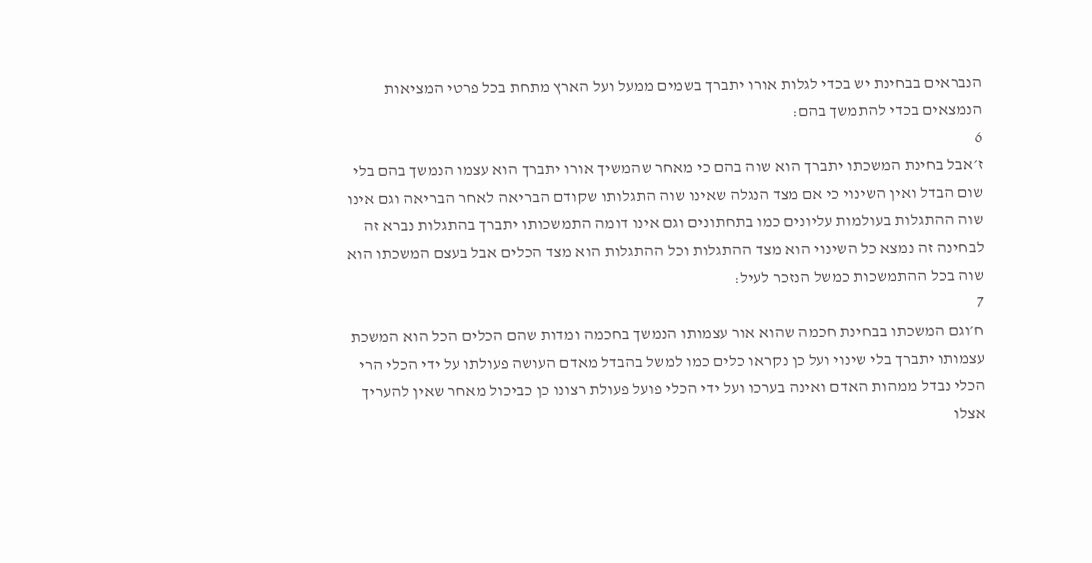הנבראים בבחינת יש בכדי לגלות אורו יתברך בשמים ממעל ועל הארץ מתחת בכל פרטי המציאות הנמצאים בכדי להתמשך בהם:
6
ז׳אבל בחינת המשכתו יתברך הוא שוה בהם כי מאחר שהמשיך אורו יתברך הוא עצמו הנמשך בהם בלי שום הבדל ואין השינוי כי אם מצד הנגלה שאינו שוה התגלותו שקודם הבריאה לאחר הבריאה וגם אינו שוה ההתגלות בעולמות עליונים כמו בתחתונים וגם אינו דומה התמשכותו יתברך בהתגלות נברא זה לבחינה זה נמצא כל השינוי הוא מצד ההתגלות וכל ההתגלות הוא מצד הכלים אבל בעצם המשכתו הוא שוה בכל ההתמשכות כמשל הנזכר לעיל:
7
ח׳וגם המשכתו בבחינת חכמה שהוא אור עצמותו הנמשך בחכמה ומדות שהם הכלים הכל הוא המשכת עצמותו יתברך בלי שינוי ועל כן נקראו כלים כמו למשל בהבדל מאדם העושה פעולתו על ידי הכלי הרי הכלי נבדל ממהות האדם ואינה בערכו ועל ידי הכלי פועל פעולת רצונו כן כביכול מאחר שאין להעריך אצלו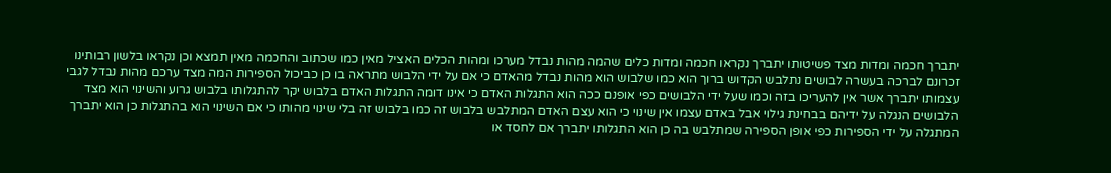יתברך חכמה ומדות מצד פשיטותו יתברך נקראו חכמה ומדות כלים שהמה מהות נבדל מערכו ומהות הכלים האציל מאין כמו שכתוב והחכמה מאין תמצא וכן נקראו בלשון רבותינו זכרונם לברכה בעשרה לבושים נתלבש הקדוש ברוך הוא כמו שלבוש הוא מהות נבדל מהאדם כי אם על ידי הלבוש מתראה בו כן כביכול הספירות המה מצד ערכם מהות נבדל לגבי עצמותו יתברך אשר אין להעריכו בזה וכמו שעל ידי הלבושים כפי אופנם ככה הוא התגלות האדם כי אינו דומה התגלות האדם בלבוש יקר להתגלותו בלבוש גרוע והשינוי הוא מצד הלבושים הנגלה על ידיהם בבחינת גילוי אבל באדם עצמו אין שינוי כי הוא עצם האדם המתלבש בלבוש זה כמו בלבוש זה בלי שינוי מהותו כי אם השינוי הוא בהתגלות כן הוא יתברך המתגלה על ידי הספירות כפי אופן הספירה שמתלבש בה כן הוא התגלותו יתברך אם לחסד או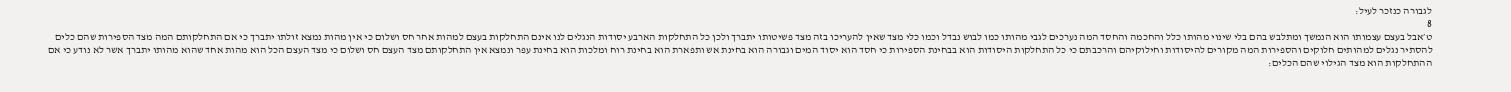לגבורה כנזכר לעיל:
8
ט׳אבל בעצם עצמותו הוא הנמשך ומתלבש בהם בלי שינוי מהותו כלל והחכמה והחסד המה נערכים לגבי מהותו כמו לבוש נבדל וכמו כלי מצד שאין להעריכו בזה מצד פשיטותו יתברך ולכן כל התחלקות הארבע יסודות הנגלים לנו אינם התחלקות בעצם למהות אחר חס ושלום כי אין מהות נמצא זולתו יתברך כי אם התחלקותם המה מצד הספירות שהם כלים להסתיר נגלים למהותים חלוקים והספירות המה מקורים להיסודות וחילוקיהם והרכבתם כי כל התחלקות היסודות הוא בבחינת הספירות כי חסד הוא יסוד המים וגבורה הוא בחינת אש ותפארת הוא בחינת רוח ומלכות הוא בחינת עפר ונמצא אין התחלקותם מצד העצם חס ושלום כי מצד העצם הכל הוא מהות אחד שהוא מהותו יתברך אשר לא נודע כי אם ההתחלקות הוא מצד הגילוי שהם הכלים: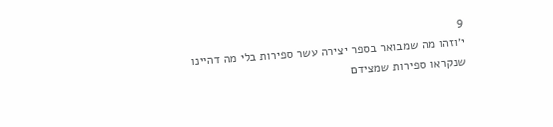9
י׳וזהו מה שמבואר בספר יצירה עשר ספירות בלי מה דהיינו שנקראו ספירות שמצידם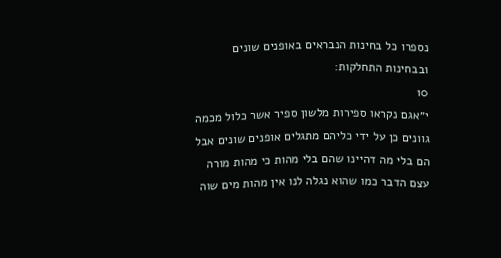נספרו כל בחינות הנבראים באופנים שונים ובבחינות התחלקות:
10
י״אגם נקראו ספירות מלשון ספיר אשר כלול מכמה גוונים כן על ידי כליהם מתגלים אופנים שונים אבל הם בלי מה דהיינו שהם בלי מהות כי מהות מורה עצם הדבר כמו שהוא נגלה לנו אין מהות מים שוה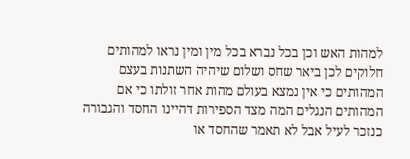למהות האש וכן בכל נברא בכל מין ומין נראו למהותים חלוקים לכן ביאר שחס ושלום שיהיה השתנות בעצם המהותים כי אין נמצא בעולם מהות אחר זולתו כי אם המהותים הנגלים המה מצד הספירות דהיינו החסד והגבורה כנזכר לעיל אבל לא תאמר שהחסד או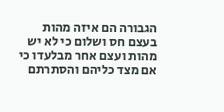הגבורה הם איזה מהות בעצם חס ושלום כי לא יש מהות ועצם אחר מבלעדו כי אם מצד כליהם והסתרתם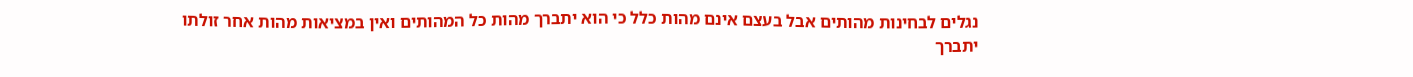נגלים לבחינות מהותים אבל בעצם אינם מהות כלל כי הוא יתברך מהות כל המהותים ואין במציאות מהות אחר זולתו יתברך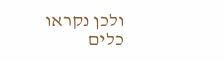ולכן נקראו כלים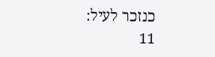כנזכר לעיל:
11